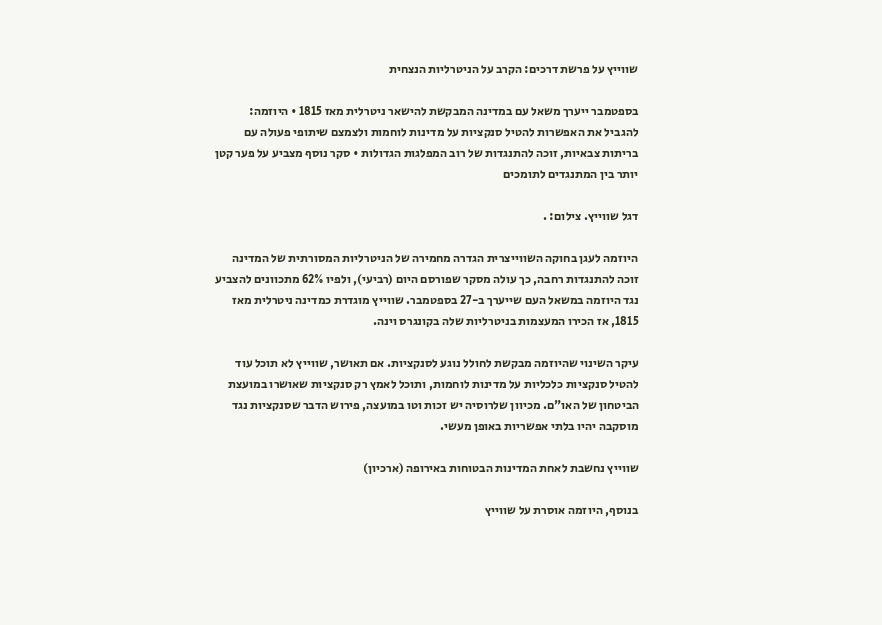שווייץ על פרשת דרכים: הקרב על הניטרליות הנצחית

בספטמבר ייערך משאל עם במדינה המבקשת להישאר ניטרלית מאז 1815 • היוזמה: להגביל את האפשרות להטיל סנקציות על מדינות לוחמות ולצמצם שיתופי פעולה עם בריתות צבאיות, זוכה להתנגדות של רוב המפלגות הגדולות • סקר נוסף מצביע על פער קטן יותר בין המתנגדים לתומכים

דגל שווייץ. צילום: .

היוזמה לעגן בחוקה השווייצרית הגדרה מחמירה של הניטרליות המסורתית של המדינה זוכה להתנגדות רחבה, כך עולה מסקר שפורסם היום (רביעי), ולפיו 62% מתכוונים להצביע נגד היוזמה במשאל העם שייערך ב-27 בספטמבר. שווייץ מוגדרת כמדינה ניטרלית מאז 1815, אז הכירו המעצמות בניטרליות שלה בקונגרס וינה.

עיקר השינוי שהיוזמה מבקשת לחולל נוגע לסנקציות. אם תאושר, שווייץ לא תוכל עוד להטיל סנקציות כלכליות על מדינות לוחמות, ותוכל לאמץ רק סנקציות שאושרו במועצת הביטחון של האו"ם. מכיוון שלרוסיה יש זכות וטו במועצה, פירוש הדבר שסנקציות נגד מוסקבה יהיו בלתי אפשריות באופן מעשי.

שווייץ נחשבת לאחת המדינות הבטוחות באירופה (ארכיון)

בנוסף, היוזמה אוסרת על שווייץ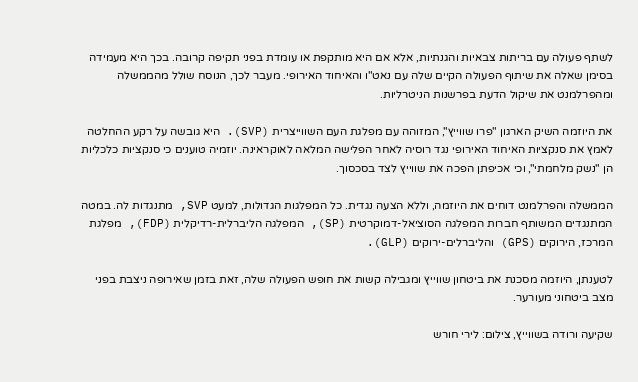לשתף פעולה עם בריתות צבאיות והגנתיות, אלא אם היא מותקפת או עומדת בפני תקיפה קרובה. בכך היא מעמידה בסימן שאלה את שיתוף הפעולה הקיים שלה עם נאט"ו והאיחוד האירופי. מעבר לכך, הנוסח שולל מהממשלה ומהפרלמנט את שיקול הדעת בפרשנות הניטרליות.

את היוזמה השיק הארגון "פרו שווייץ", המזוהה עם מפלגת העם השווייצרית (SVP). היא גובשה על רקע ההחלטה לאמץ את סנקציות האיחוד האירופי נגד רוסיה לאחר הפלישה המלאה לאוקראינה. יוזמיה טוענים כי סנקציות כלכליות הן "נשק מלחמתי", וכי אכיפתן הפכה את שווייץ לצד בסכסוך.

הממשלה והפרלמנט דוחים את היוזמה, וללא הצעה נגדית. כל המפלגות הגדולות, למעט SVP, מתנגדות לה. במטה המתנגדים המשותף חברות המפלגה הסוציאל-דמוקרטית (SP), המפלגה הליברלית-רדיקלית (FDP), מפלגת המרכז, הירוקים (GPS) והליברלים-ירוקים (GLP).

לטענתן, היוזמה מסכנת את ביטחון שווייץ ומגבילה קשות את חופש הפעולה שלה, זאת בזמן שאירופה ניצבת בפני מצב ביטחוני מעורער.

שקיעה ורודה בשווייץ, צילום: לירי חורש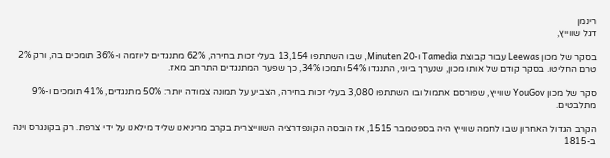רינמן
דגל שווייץ,

בסקר של מכון Leewas עבור קבוצת Tamedia ו-20 Minuten, שבו השתתפו 13,154 בעלי זכות בחירה, 62% מתנגדים ליוזמה ו-36% תומכים בה, ורק 2% טרם החליטו. בסקר קודם של אותו מכון, שנערך ביוני, התנגדו 54% ותמכו 34%, כך שפער המתנגדים התרחב מאז.

סקר של מכון YouGov שווייץ, שפורסם אתמול ובו השתתפו 3,080 בעלי זכות בחירה, הצביע על תמונה צמודה יותר: 50% מתנגדים, 41% תומכים ו-9% מתלבטים.

הקרב הגדול האחרון שבו לחמה שווייץ היה בספטמבר 1515, אז הובסה הקונפדרציה השווייצרית בקרב מריניאנו שליד מילאנו על ידי צרפת. רק בקונגרס וינה ב-1815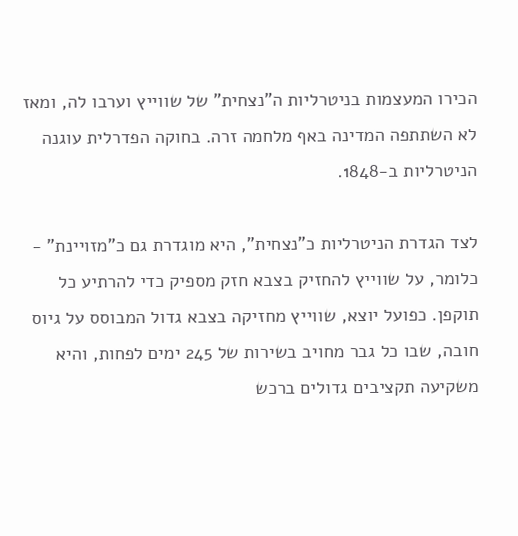הכירו המעצמות בניטרליות ה"נצחית" של שווייץ וערבו לה, ומאז לא השתתפה המדינה באף מלחמה זרה. בחוקה הפדרלית עוגנה הניטרליות ב-1848.

לצד הגדרת הניטרליות כ"נצחית", היא מוגדרת גם כ"מזויינת" - כלומר, על שווייץ להחזיק בצבא חזק מספיק כדי להרתיע כל תוקפן. כפועל יוצא, שווייץ מחזיקה בצבא גדול המבוסס על גיוס חובה, שבו כל גבר מחויב בשירות של 245 ימים לפחות, והיא משקיעה תקציבים גדולים ברכש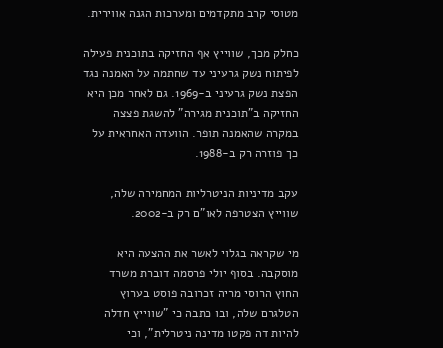מטוסי קרב מתקדמים ומערכות הגנה אווירית.

כחלק מכך, שווייץ אף החזיקה בתוכנית פעילה לפיתוח נשק גרעיני עד שחתמה על האמנה נגד הפצת נשק גרעיני ב-1969. גם לאחר מכן היא החזיקה ב"תוכנית מגירה" להשגת פצצה במקרה שהאמנה תופר. הוועדה האחראית על כך פוזרה רק ב-1988.

עקב מדיניות הניטרליות המחמירה שלה, שווייץ הצטרפה לאו"ם רק ב-2002.

מי שקראה בגלוי לאשר את ההצעה היא מוסקבה. בסוף יולי פרסמה דוברת משרד החוץ הרוסי מריה זכרובה פוסט בערוץ הטלגרם שלה, ובו כתבה כי "שווייץ חדלה להיות דה פקטו מדינה ניטרלית", וכי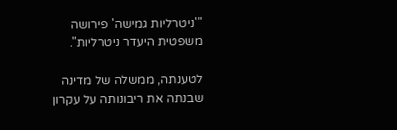"'ניטרליות גמישה' פירושה משפטית היעדר ניטרליות".

לטענתה, ממשלה של מדינה שבנתה את ריבונותה על עקרון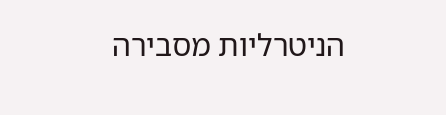הניטרליות מסבירה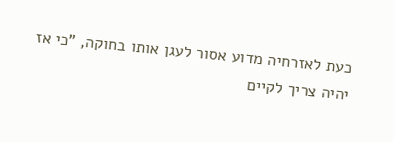כעת לאזרחיה מדוע אסור לעגן אותו בחוקה, "כי אז יהיה צריך לקיים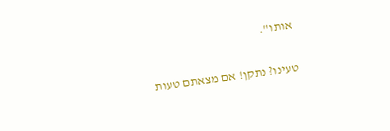אותו".

טעינו? נתקן! אם מצאתם טעות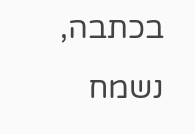בכתבה, נשמח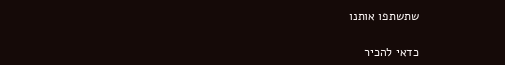שתשתפו אותנו

כדאי להכיר